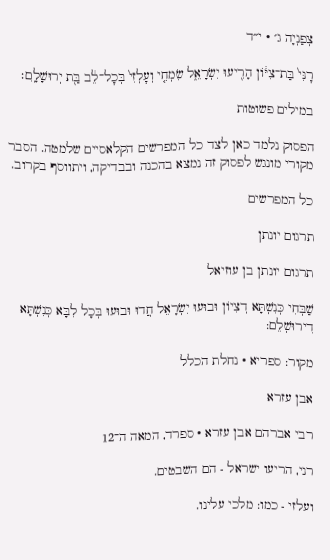צְפַנְיָה ג׳ · י״ד

רׇנִּי֙ בַּת־צִיּ֔וֹן הָרִ֖יעוּ יִשְׂרָאֵ֑ל שִׂמְחִ֤י וְעׇלְזִי֙ בְּכׇל־לֵ֔ב בַּ֖ת יְרוּשָׁלָֽ͏ִם׃

במילים פשוטות

הפסוק נלמד כאן לצד כל המפרשים הקלאסיים שלמטה. הסבר מקורי מונגש לפסוק זה נמצא בהכנה ובבדיקה, ויתווסף בקרוב.

כל המפרשים

תרגום יונתן

תרגום יונתן בן עוזיאל

שַׁבְּחִי כְּנִשְׁתָּא דְצִיוֹן וּבוּעוּ יִשְׂרָאֵל חֲדוּ וּבוּעוּ בְּכָל לִבָּא כְּנִשְׁתָּא דִירוּשְׁלֵם:

מקור: ספריא · נחלת הכלל

אבן עזרא

רבי אברהם אבן עזרא · ספרד, המאה ה־12

רני, הריעו ישראל - הם השבטים.

ועלזי - כמו: מלכי עלינו.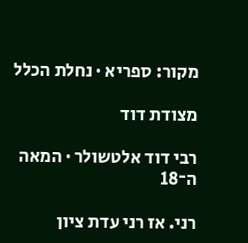מקור: ספריא · נחלת הכלל

מצודת דוד

רבי דוד אלטשולר · המאה ה־18

רני. אז רני עדת ציון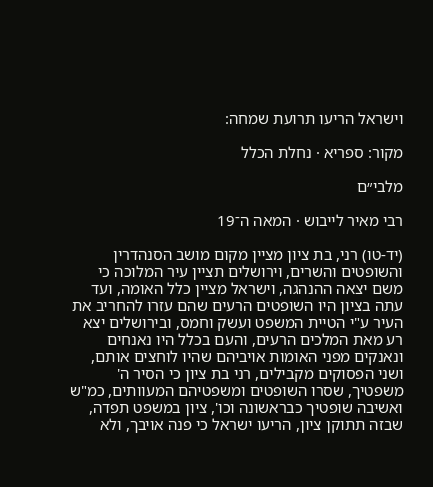וישראל הריעו תרועת שמחה:

מקור: ספריא · נחלת הכלל

מלבי״ם

רבי מאיר לייבוש · המאה ה־19

(יד-טו) רני, בת ציון מציין מקום מושב הסנהדרין והשופטים והשרים, וירושלים תציין עיר המלוכה כי משם יצאה ההנהגה, וישראל מציין כלל האומה, ועד עתה בציון היו השופטים הרעים שהם עזרו להחריב את העיר ע"י הטיית המשפט ועשק וחמס, ובירושלים יצא רע מאת המלכים הרעים, והעם בכלל היו נאנחים ונאנקים מפני האומות אויביהם שהיו לוחצים אותם, ושני הפסוקים מקבילים, רני בת ציון כי הסיר ה' משפטיך, שסרו השופטים ומשפטיהם המעוותים, כמ"ש ואשיבה שופטיך כבראשונה וכו', ציון במשפט תפדה, שבזה תתוקן ציון, הריעו ישראל כי פנה אויבך, ולא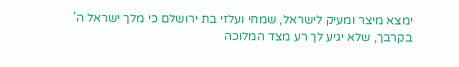ימצא מיצר ומעיק לישראל, שמחי ועלזי בת ירושלם כי מלך ישראל ה' בקרבך, שלא יגיע לך רע מצד המלוכה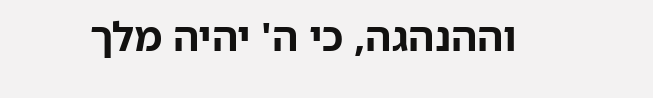וההנהגה, כי ה' יהיה מלך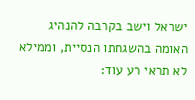ישראל וישב בקרבה להנהיג האומה בהשגחתו הנסיית, וממילא לא תראי רע עוד: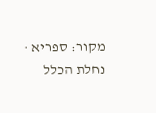מקור: ספריא · נחלת הכלל